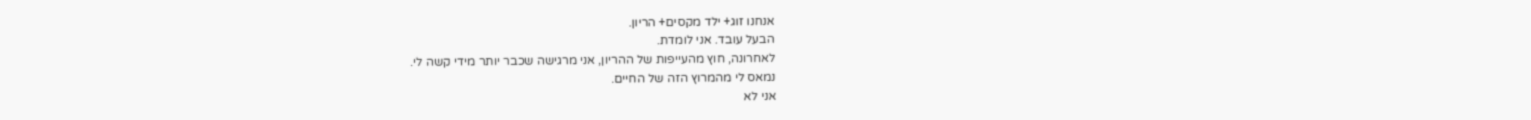אנחנו זוג+ ילד מקסים+ הריון.
הבעל עובד. אני לומדת.
לאחרונה, חוץ מהעייפות של ההריון, אני מרגישה שכבר יותר מידי קשה לי.
נמאס לי מהמרוץ הזה של החיים.
אני לא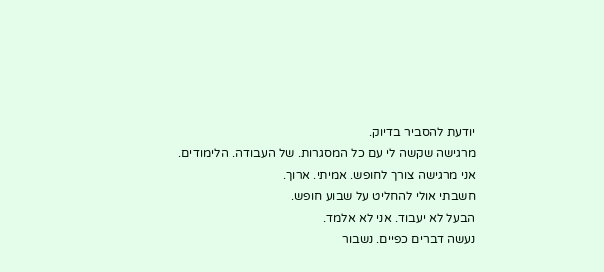יודעת להסביר בדיוק.
מרגישה שקשה לי עם כל המסגרות. של העבודה. הלימודים.
אני מרגישה צורך לחופש. אמיתי. ארוך.
חשבתי אולי להחליט על שבוע חופש.
הבעל לא יעבוד. אני לא אלמד.
נעשה דברים כפיים. נשבור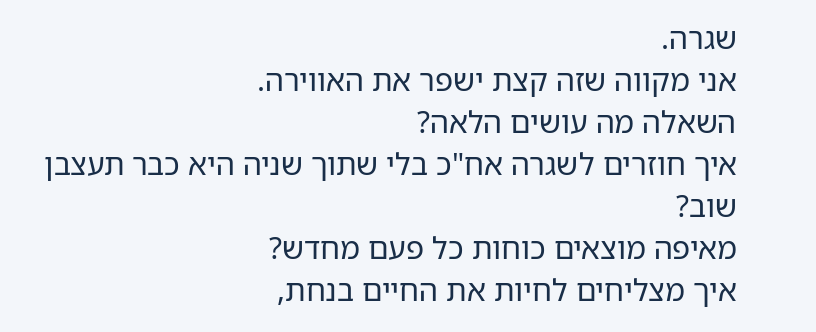שגרה.
אני מקווה שזה קצת ישפר את האווירה.
השאלה מה עושים הלאה?
איך חוזרים לשגרה אח"כ בלי שתוך שניה היא כבר תעצבן שוב?
מאיפה מוצאים כוחות כל פעם מחדש?
איך מצליחים לחיות את החיים בנחת,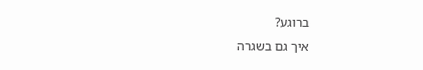ברוגע?
איך גם בשגרה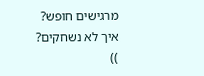מרגישים חופש?
איך לא נשחקים?
))